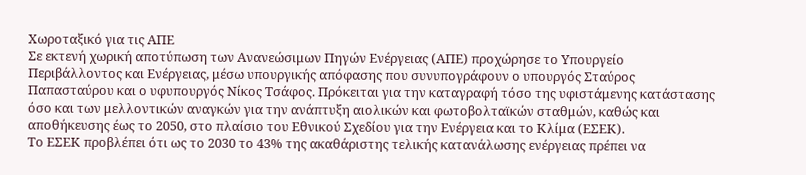Χωροταξικό για τις ΑΠΕ
Σε εκτενή χωρική αποτύπωση των Ανανεώσιμων Πηγών Ενέργειας (ΑΠΕ) προχώρησε το Υπουργείο Περιβάλλοντος και Ενέργειας, μέσω υπουργικής απόφασης που συνυπογράφουν ο υπουργός Σταύρος Παπασταύρου και ο υφυπουργός Νίκος Τσάφος. Πρόκειται για την καταγραφή τόσο της υφιστάμενης κατάστασης όσο και των μελλοντικών αναγκών για την ανάπτυξη αιολικών και φωτοβολταϊκών σταθμών, καθώς και αποθήκευσης έως το 2050, στο πλαίσιο του Εθνικού Σχεδίου για την Ενέργεια και το Κλίμα (ΕΣΕΚ).
Το ΕΣΕΚ προβλέπει ότι ως το 2030 το 43% της ακαθάριστης τελικής κατανάλωσης ενέργειας πρέπει να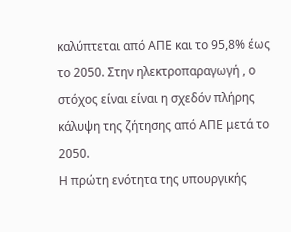καλύπτεται από ΑΠΕ και το 95,8% έως το 2050. Στην ηλεκτροπαραγωγή , ο στόχος είναι είναι η σχεδόν πλήρης κάλυψη της ζήτησης από ΑΠΕ μετά το 2050.
Η πρώτη ενότητα της υπουργικής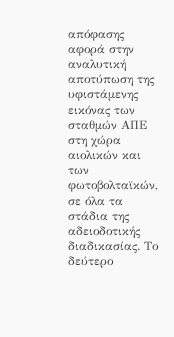απόφασης αφορά στην αναλυτική αποτύπωση της υφιστάμενης εικόνας των σταθμών ΑΠΕ στη χώρα αιολικών και των φωτοβολταϊκών, σε όλα τα στάδια της αδειοδοτικής διαδικασίας. Το δεύτερο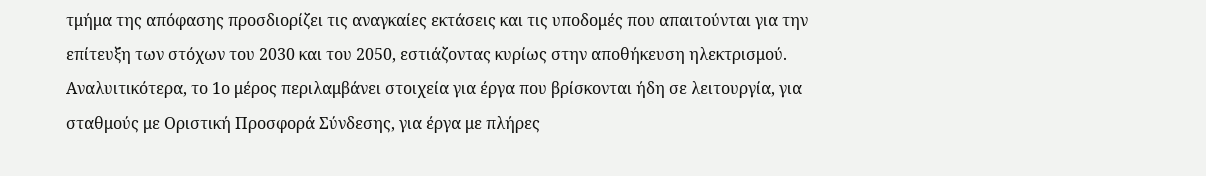τμήμα της απόφασης προσδιορίζει τις αναγκαίες εκτάσεις και τις υποδομές που απαιτούνται για την επίτευξη των στόχων του 2030 και του 2050, εστιάζοντας κυρίως στην αποθήκευση ηλεκτρισμού.
Αναλυιτικότερα, το 1ο μέρος περιλαμβάνει στοιχεία για έργα που βρίσκονται ήδη σε λειτουργία, για σταθμούς με Οριστική Προσφορά Σύνδεσης, για έργα με πλήρες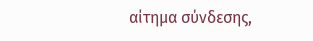αίτημα σύνδεσης,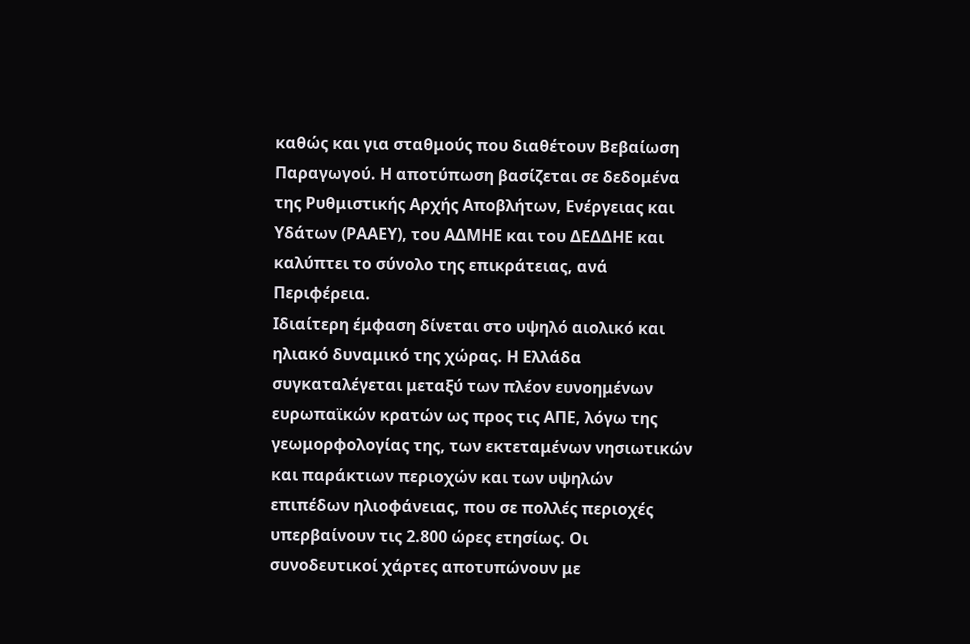καθώς και για σταθμούς που διαθέτουν Βεβαίωση Παραγωγού. Η αποτύπωση βασίζεται σε δεδομένα της Ρυθμιστικής Αρχής Αποβλήτων, Ενέργειας και Υδάτων (ΡΑΑΕΥ), του ΑΔΜΗΕ και του ΔΕΔΔΗΕ και καλύπτει το σύνολο της επικράτειας, ανά Περιφέρεια.
Ιδιαίτερη έμφαση δίνεται στο υψηλό αιολικό και ηλιακό δυναμικό της χώρας. Η Ελλάδα συγκαταλέγεται μεταξύ των πλέον ευνοημένων ευρωπαϊκών κρατών ως προς τις ΑΠΕ, λόγω της γεωμορφολογίας της, των εκτεταμένων νησιωτικών και παράκτιων περιοχών και των υψηλών επιπέδων ηλιοφάνειας, που σε πολλές περιοχές υπερβαίνουν τις 2.800 ώρες ετησίως. Οι συνοδευτικοί χάρτες αποτυπώνουν με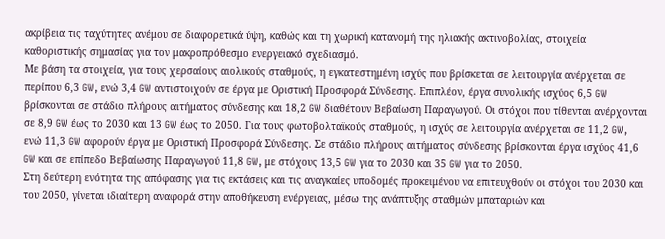ακρίβεια τις ταχύτητες ανέμου σε διαφορετικά ύψη, καθώς και τη χωρική κατανομή της ηλιακής ακτινοβολίας, στοιχεία καθοριστικής σημασίας για τον μακροπρόθεσμο ενεργειακό σχεδιασμό.
Με βάση τα στοιχεία, για τους χερσαίους αιολικούς σταθμούς, η εγκατεστημένη ισχύς που βρίσκεται σε λειτουργία ανέρχεται σε περίπου 6,3 GW, ενώ 3,4 GW αντιστοιχούν σε έργα με Οριστική Προσφορά Σύνδεσης. Επιπλέον, έργα συνολικής ισχύος 6,5 GW βρίσκονται σε στάδιο πλήρους αιτήματος σύνδεσης και 18,2 GW διαθέτουν Βεβαίωση Παραγωγού. Οι στόχοι που τίθενται ανέρχονται σε 8,9 GW έως το 2030 και 13 GW έως το 2050. Για τους φωτοβολταϊκούς σταθμούς, η ισχύς σε λειτουργία ανέρχεται σε 11,2 GW, ενώ 11,3 GW αφορούν έργα με Οριστική Προσφορά Σύνδεσης. Σε στάδιο πλήρους αιτήματος σύνδεσης βρίσκονται έργα ισχύος 41,6 GW και σε επίπεδο Βεβαίωσης Παραγωγού 11,8 GW, με στόχους 13,5 GW για το 2030 και 35 GW για το 2050.
Στη δεύτερη ενότητα της απόφασης για τις εκτάσεις και τις αναγκαίες υποδομές προκειμένου να επιτευχθούν οι στόχοι του 2030 και του 2050, γίνεται ιδιαίτερη αναφορά στην αποθήκευση ενέργειας, μέσω της ανάπτυξης σταθμών μπαταριών και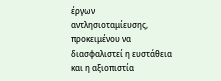έργων αντλησιοταμίευσης, προκειμένου να διασφαλιστεί η ευστάθεια και η αξιοπιστία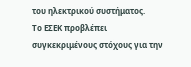του ηλεκτρικού συστήματος.
Το ΕΣΕΚ προβλέπει συγκεκριμένους στόχους για την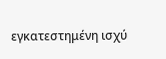εγκατεστημένη ισχύ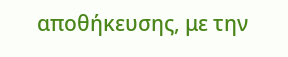αποθήκευσης, με την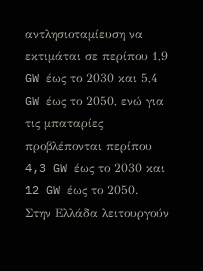αντλησιοταμίευση να εκτιμάται σε περίπου 1,9 GW έως το 2030 και 5,4 GW έως το 2050, ενώ για τις μπαταρίες προβλέπονται περίπου 4,3 GW έως το 2030 και 12 GW έως το 2050.
Στην Ελλάδα λειτουργούν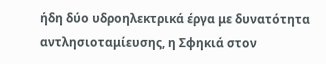ήδη δύο υδροηλεκτρικά έργα με δυνατότητα αντλησιοταμίευσης, η Σφηκιά στον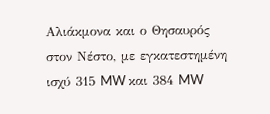Αλιάκμονα και ο Θησαυρός στον Νέστο, με εγκατεστημένη ισχύ 315 MW και 384 MW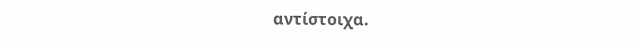αντίστοιχα.